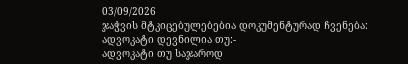03/09/2026
ჯაჭვის მტკიცებულებებია დოკუმენტურად ჩვენება:
ადვოკატი დევნილია თუ:-
ადვოკატი თუ საჯაროდ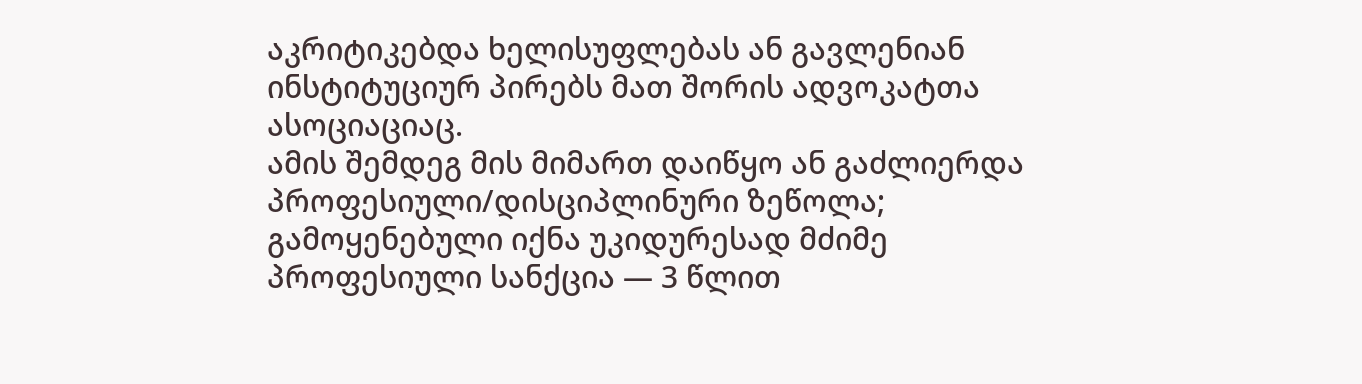აკრიტიკებდა ხელისუფლებას ან გავლენიან ინსტიტუციურ პირებს მათ შორის ადვოკატთა ასოციაციაც.
ამის შემდეგ მის მიმართ დაიწყო ან გაძლიერდა პროფესიული/დისციპლინური ზეწოლა;
გამოყენებული იქნა უკიდურესად მძიმე პროფესიული სანქცია — 3 წლით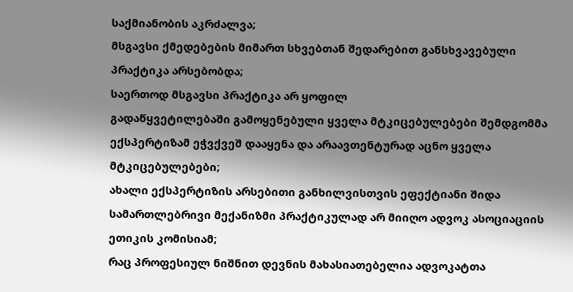საქმიანობის აკრძალვა;
მსგავსი ქმედებების მიმართ სხვებთან შედარებით განსხვავებული პრაქტიკა არსებობდა;
საერთოდ მსგავსი პრაქტიკა არ ყოფილ
გადაწყვეტილებაში გამოყენებული ყველა მტკიცებულებები შემდგომმა ექსპერტიზამ ეჭვქვეშ დააყენა და არაავთენტურად აცნო ყველა მტკიცებულებები;
ახალი ექსპერტიზის არსებითი განხილვისთვის ეფექტიანი შიდა სამართლებრივი მექანიზმი პრაქტიკულად არ მიიღო ადვოკ ასოციაციის ეთიკის კომისიამ;
რაც პროფესიულ ნიშნით დევნის მახასიათებელია ადვოკატთა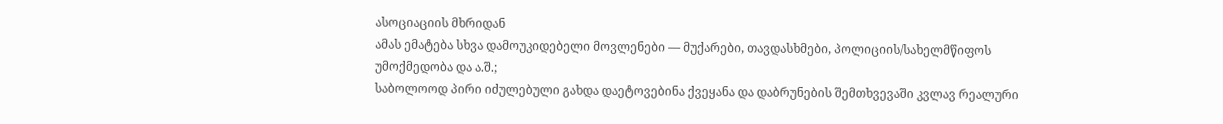ასოციაციის მხრიდან
ამას ემატება სხვა დამოუკიდებელი მოვლენები — მუქარები, თავდასხმები, პოლიციის/სახელმწიფოს უმოქმედობა და ა.შ.;
საბოლოოდ პირი იძულებული გახდა დაეტოვებინა ქვეყანა და დაბრუნების შემთხვევაში კვლავ რეალური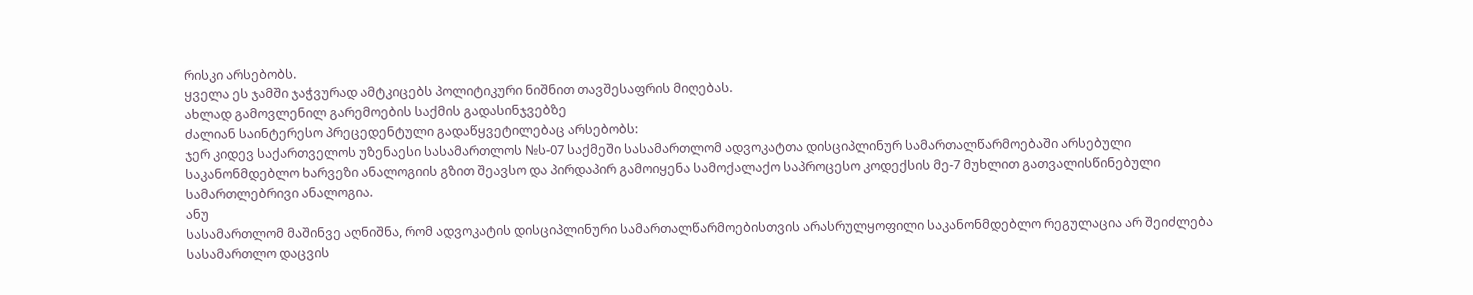რისკი არსებობს.
ყველა ეს ჯამში ჯაჭვურად ამტკიცებს პოლიტიკური ნიშნით თავშესაფრის მიღებას.
ახლად გამოვლენილ გარემოების საქმის გადასინჯვებზე
ძალიან საინტერესო პრეცედენტული გადაწყვეტილებაც არსებობს:
ჯერ კიდევ საქართველოს უზენაესი სასამართლოს №ს-07 საქმეში სასამართლომ ადვოკატთა დისციპლინურ სამართალწარმოებაში არსებული საკანონმდებლო ხარვეზი ანალოგიის გზით შეავსო და პირდაპირ გამოიყენა სამოქალაქო საპროცესო კოდექსის მე-7 მუხლით გათვალისწინებული სამართლებრივი ანალოგია.
ანუ
სასამართლომ მაშინვე აღნიშნა, რომ ადვოკატის დისციპლინური სამართალწარმოებისთვის არასრულყოფილი საკანონმდებლო რეგულაცია არ შეიძლება სასამართლო დაცვის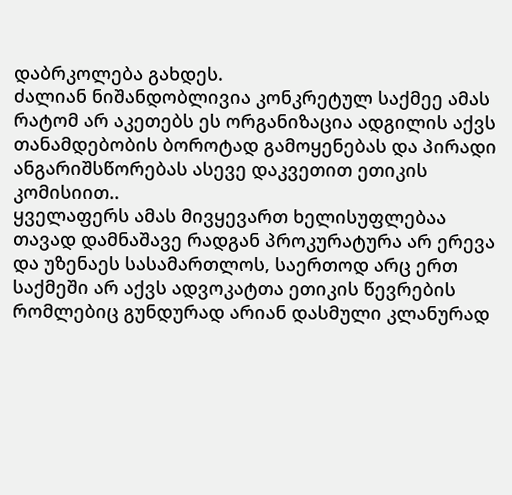დაბრკოლება გახდეს.
ძალიან ნიშანდობლივია კონკრეტულ საქმეე ამას რატომ არ აკეთებს ეს ორგანიზაცია ადგილის აქვს თანამდებობის ბოროტად გამოყენებას და პირადი ანგარიშსწორებას ასევე დაკვეთით ეთიკის კომისიით..
ყველაფერს ამას მივყევართ ხელისუფლებაა თავად დამნაშავე რადგან პროკურატურა არ ერევა და უზენაეს სასამართლოს, საერთოდ არც ერთ საქმეში არ აქვს ადვოკატთა ეთიკის წევრების რომლებიც გუნდურად არიან დასმული კლანურად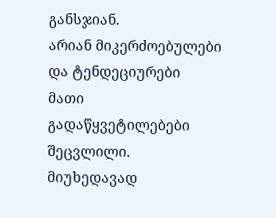განსჯიან.
არიან მიკერძოებულები და ტენდეციურები
მათი გადაწყვეტილებები შეცვლილი.
მიუხედავად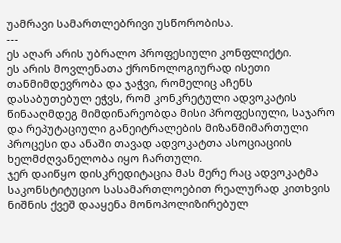უამრავი სამართლებრივი უსწორობისა.
---
ეს აღარ არის უბრალო პროფესიული კონფლიქტი.
ეს არის მოვლენათა ქრონოლოგიურად ისეთი თანმიმდევრობა და ჯაჭვი, რომელიც აჩენს დასაბუთებულ ეჭვს, რომ კონკრეტული ადვოკატის წინააღმდეგ მიმდინარეობდა მისი პროფესიული, საჯარო და რეპუტაციული განეიტრალების მიზანმიმართული პროცესი და ანაში თავად ადვოკატთა ასოციაციის ხელმძღვანელობა იყო ჩართული.
ჯერ დაიწყო დისკრედიტაცია მას მერე რაც ადვოკატმა საკონსტიტუციო სასამართლოებით რეალურად კითხვის ნიშნის ქვეშ დააყენა მონოპოლიზირებულ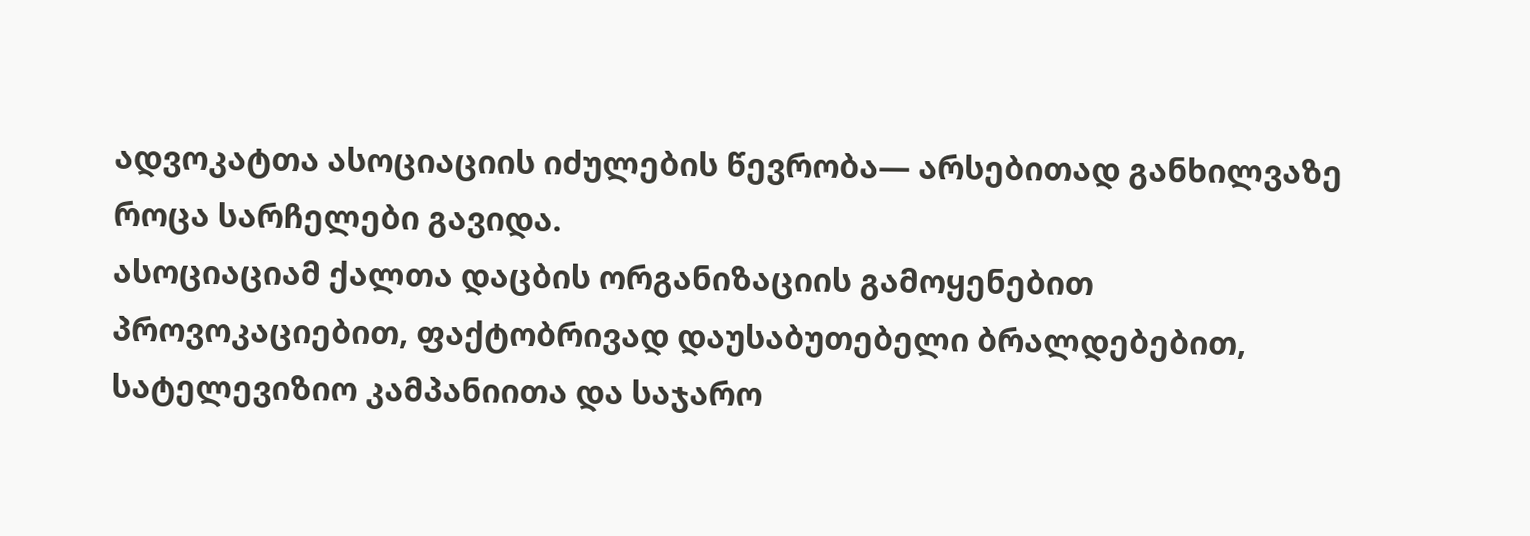ადვოკატთა ასოციაციის იძულების წევრობა— არსებითად განხილვაზე როცა სარჩელები გავიდა.
ასოციაციამ ქალთა დაცბის ორგანიზაციის გამოყენებით
პროვოკაციებით, ფაქტობრივად დაუსაბუთებელი ბრალდებებით, სატელევიზიო კამპანიითა და საჯარო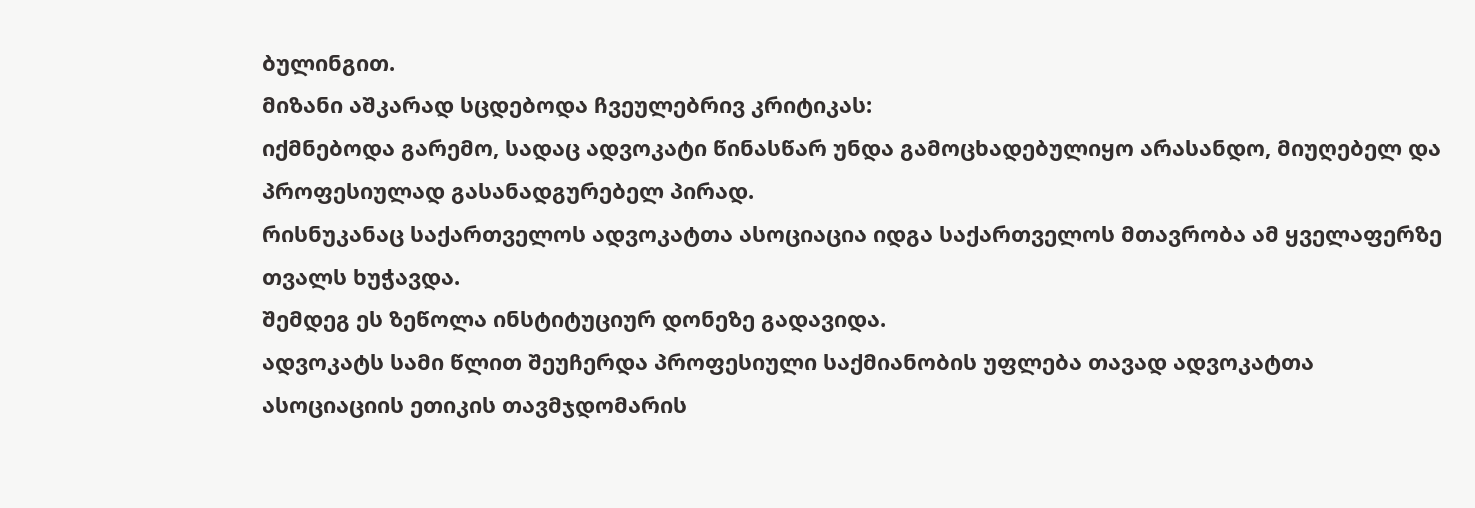ბულინგით.
მიზანი აშკარად სცდებოდა ჩვეულებრივ კრიტიკას:
იქმნებოდა გარემო, სადაც ადვოკატი წინასწარ უნდა გამოცხადებულიყო არასანდო, მიუღებელ და პროფესიულად გასანადგურებელ პირად.
რისნუკანაც საქართველოს ადვოკატთა ასოციაცია იდგა საქართველოს მთავრობა ამ ყველაფერზე თვალს ხუჭავდა.
შემდეგ ეს ზეწოლა ინსტიტუციურ დონეზე გადავიდა.
ადვოკატს სამი წლით შეუჩერდა პროფესიული საქმიანობის უფლება თავად ადვოკატთა ასოციაციის ეთიკის თავმჯდომარის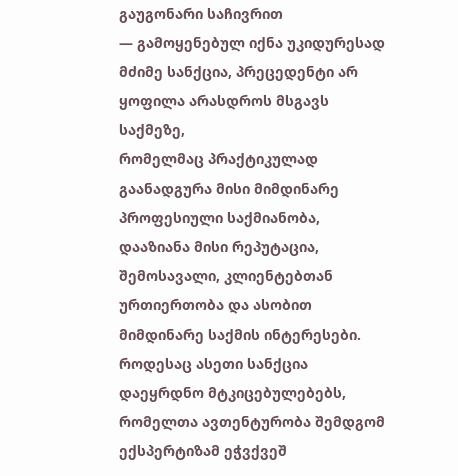გაუგონარი საჩივრით
— გამოყენებულ იქნა უკიდურესად მძიმე სანქცია, პრეცედენტი არ ყოფილა არასდროს მსგავს საქმეზე,
რომელმაც პრაქტიკულად გაანადგურა მისი მიმდინარე პროფესიული საქმიანობა, დააზიანა მისი რეპუტაცია, შემოსავალი, კლიენტებთან ურთიერთობა და ასობით მიმდინარე საქმის ინტერესები.
როდესაც ასეთი სანქცია დაეყრდნო მტკიცებულებებს, რომელთა ავთენტურობა შემდგომ ექსპერტიზამ ეჭვქვეშ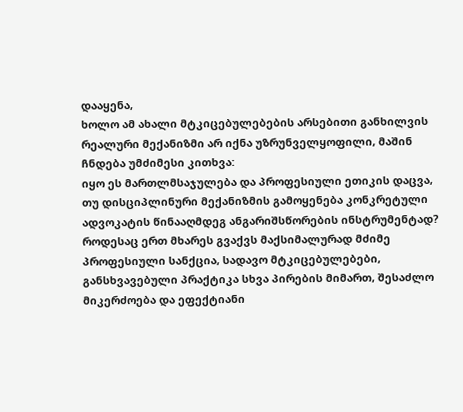დააყენა,
ხოლო ამ ახალი მტკიცებულებების არსებითი განხილვის რეალური მექანიზმი არ იქნა უზრუნველყოფილი, მაშინ ჩნდება უმძიმესი კითხვა:
იყო ეს მართლმსაჯულება და პროფესიული ეთიკის დაცვა, თუ დისციპლინური მექანიზმის გამოყენება კონკრეტული ადვოკატის წინააღმდეგ ანგარიშსწორების ინსტრუმენტად?
როდესაც ერთ მხარეს გვაქვს მაქსიმალურად მძიმე პროფესიული სანქცია, სადავო მტკიცებულებები, განსხვავებული პრაქტიკა სხვა პირების მიმართ, შესაძლო მიკერძოება და ეფექტიანი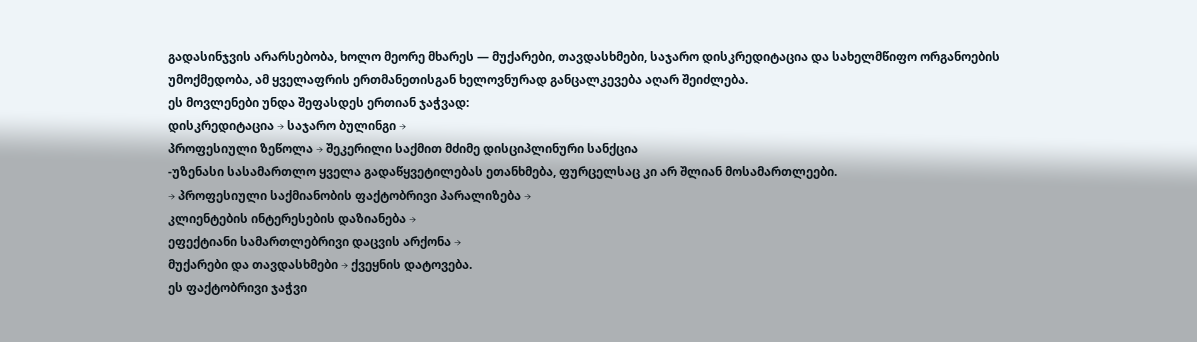გადასინჯვის არარსებობა, ხოლო მეორე მხარეს — მუქარები, თავდასხმები, საჯარო დისკრედიტაცია და სახელმწიფო ორგანოების უმოქმედობა, ამ ყველაფრის ერთმანეთისგან ხელოვნურად განცალკევება აღარ შეიძლება.
ეს მოვლენები უნდა შეფასდეს ერთიან ჯაჭვად:
დისკრედიტაცია → საჯარო ბულინგი →
პროფესიული ზეწოლა → შეკერილი საქმით მძიმე დისციპლინური სანქცია
-უზენასი სასამართლო ყველა გადაწყვეტილებას ეთანხმება, ფურცელსაც კი არ შლიან მოსამართლეები.
→ პროფესიული საქმიანობის ფაქტობრივი პარალიზება →
კლიენტების ინტერესების დაზიანება →
ეფექტიანი სამართლებრივი დაცვის არქონა →
მუქარები და თავდასხმები → ქვეყნის დატოვება.
ეს ფაქტობრივი ჯაჭვი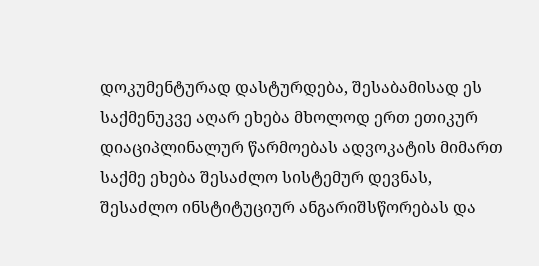დოკუმენტურად დასტურდება, შესაბამისად ეს საქმენუკვე აღარ ეხება მხოლოდ ერთ ეთიკურ დიაციპლინალურ წარმოებას ადვოკატის მიმართ
საქმე ეხება შესაძლო სისტემურ დევნას, შესაძლო ინსტიტუციურ ანგარიშსწორებას და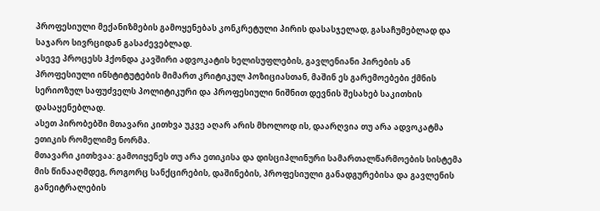პროფესიული მექანიზმების გამოყენებას კონკრეტული პირის დასასჯელად, გასაჩუმებლად და საჯარო სივრციდან გასაძევებლად.
ასევე პროცესს ჰქონდა კავშირი ადვოკატის ხელისუფლების, გავლენიანი პირების ან პროფესიული ინსტიტუტების მიმართ კრიტიკულ პოზიციასთან, მაშინ ეს გარემოებები ქმნის სერიოზულ საფუძველს პოლიტიკური და პროფესიული ნიშნით დევნის შესახებ საკითხის დასაყენებლად.
ასეთ პირობებში მთავარი კითხვა უკვე აღარ არის მხოლოდ ის, დაარღვია თუ არა ადვოკატმა ეთიკის რომელიმე ნორმა.
მთავარი კითხვაა: გამოიყენეს თუ არა ეთიკისა და დისციპლინური სამართალწარმოების სისტემა მის წინააღმდეგ, როგორც სანქცირების, დაშინების, პროფესიული განადგურებისა და გავლენის განეიტრალების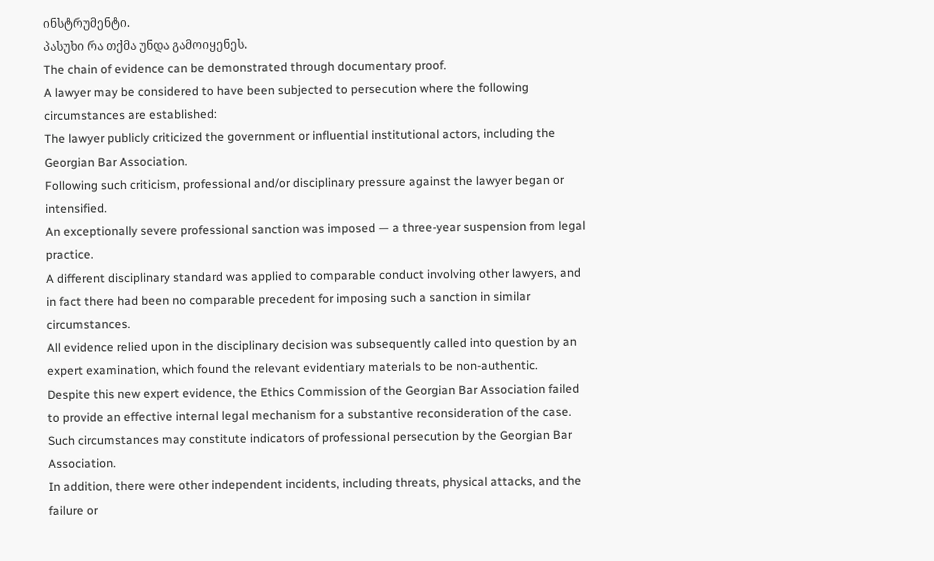ინსტრუმენტი.
პასუხი რა თქმა უნდა გამოიყენეს.
The chain of evidence can be demonstrated through documentary proof.
A lawyer may be considered to have been subjected to persecution where the following circumstances are established:
The lawyer publicly criticized the government or influential institutional actors, including the Georgian Bar Association.
Following such criticism, professional and/or disciplinary pressure against the lawyer began or intensified.
An exceptionally severe professional sanction was imposed — a three-year suspension from legal practice.
A different disciplinary standard was applied to comparable conduct involving other lawyers, and in fact there had been no comparable precedent for imposing such a sanction in similar circumstances.
All evidence relied upon in the disciplinary decision was subsequently called into question by an expert examination, which found the relevant evidentiary materials to be non-authentic.
Despite this new expert evidence, the Ethics Commission of the Georgian Bar Association failed to provide an effective internal legal mechanism for a substantive reconsideration of the case.
Such circumstances may constitute indicators of professional persecution by the Georgian Bar Association.
In addition, there were other independent incidents, including threats, physical attacks, and the failure or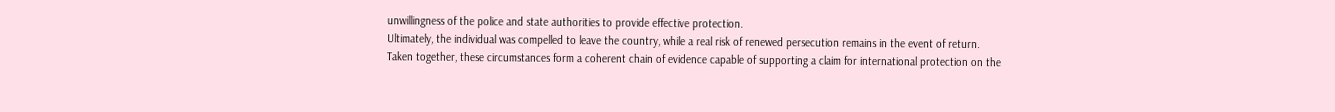unwillingness of the police and state authorities to provide effective protection.
Ultimately, the individual was compelled to leave the country, while a real risk of renewed persecution remains in the event of return.
Taken together, these circumstances form a coherent chain of evidence capable of supporting a claim for international protection on the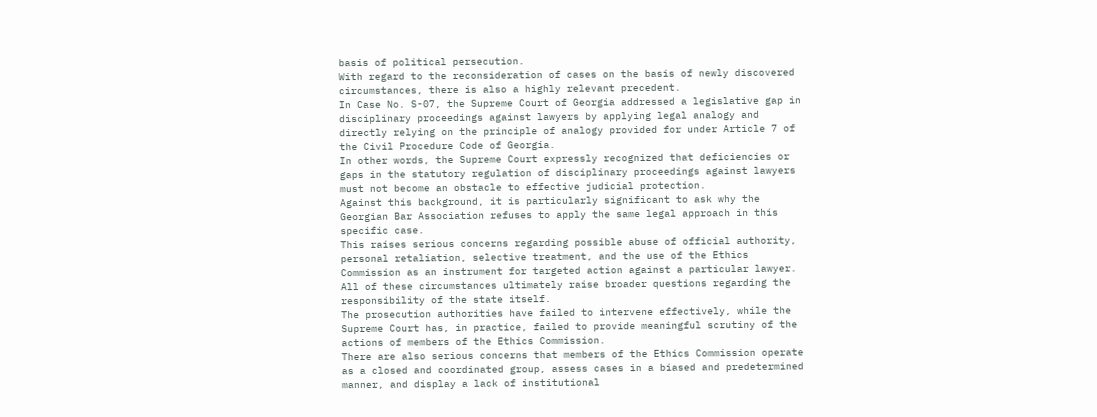basis of political persecution.
With regard to the reconsideration of cases on the basis of newly discovered circumstances, there is also a highly relevant precedent.
In Case No. S-07, the Supreme Court of Georgia addressed a legislative gap in disciplinary proceedings against lawyers by applying legal analogy and directly relying on the principle of analogy provided for under Article 7 of the Civil Procedure Code of Georgia.
In other words, the Supreme Court expressly recognized that deficiencies or gaps in the statutory regulation of disciplinary proceedings against lawyers must not become an obstacle to effective judicial protection.
Against this background, it is particularly significant to ask why the Georgian Bar Association refuses to apply the same legal approach in this specific case.
This raises serious concerns regarding possible abuse of official authority, personal retaliation, selective treatment, and the use of the Ethics Commission as an instrument for targeted action against a particular lawyer.
All of these circumstances ultimately raise broader questions regarding the responsibility of the state itself.
The prosecution authorities have failed to intervene effectively, while the Supreme Court has, in practice, failed to provide meaningful scrutiny of the actions of members of the Ethics Commission.
There are also serious concerns that members of the Ethics Commission operate as a closed and coordinated group, assess cases in a biased and predetermined manner, and display a lack of institutional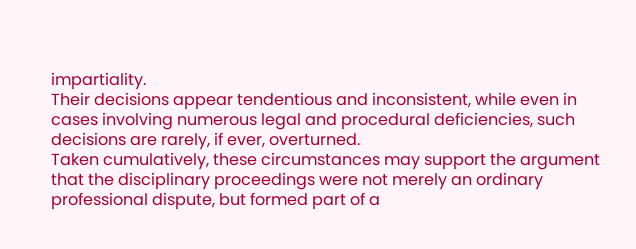impartiality.
Their decisions appear tendentious and inconsistent, while even in cases involving numerous legal and procedural deficiencies, such decisions are rarely, if ever, overturned.
Taken cumulatively, these circumstances may support the argument that the disciplinary proceedings were not merely an ordinary professional dispute, but formed part of a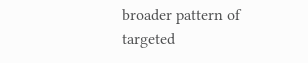broader pattern of targeted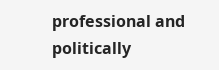professional and politically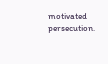motivated persecution.